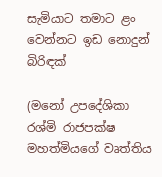සැමියාට තමාට ළං වෙන්නට ඉඩ නොදුන් බිරිඳක්

(මනෝ උපදේශිකා රශ්මි රාජපක්ෂ මහත්මියගේ වෘත්තිය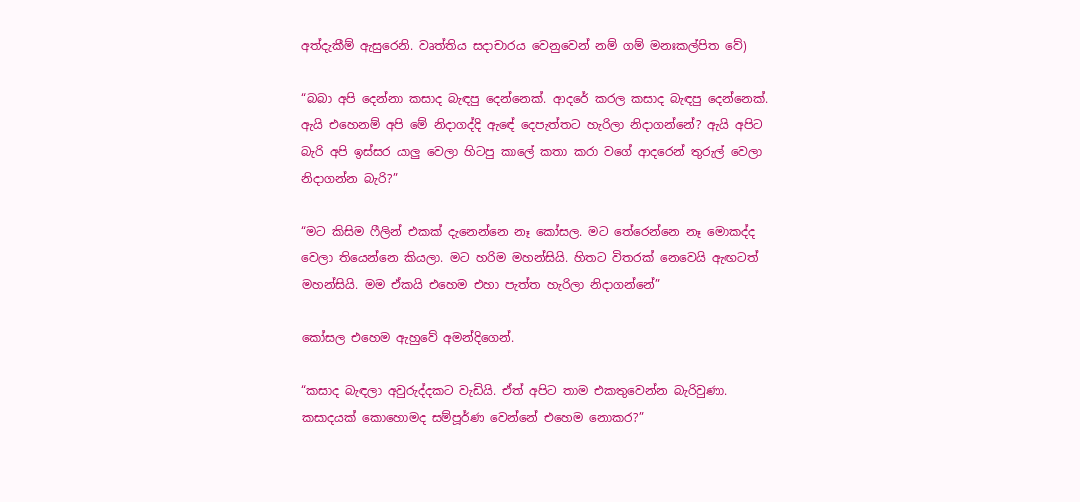අත්දැකීම් ඇසුරෙනි. වෘත්තිය සදාචාරය වෙනුවෙන් නම් ගම් මනඃකල්පිත වේ)

“බබා අපි දෙන්නා කසාද බැඳපු දෙන්නෙක්. ආදරේ කරල කසාද බැඳපු දෙන්නෙක්. ඇයි එහෙනම් අපි මේ නිදාගද්දි ඇඳේ දෙපැත්තට හැරිලා නිදාගන්නේ? ඇයි අපිට බැරි අපි ඉස්සර යාලු වෙලා හිටපු කාලේ කතා කරා වගේ ආදරෙන් තුරුල් වෙලා නිදාගන්න බැරි?”

“මට කිසිම ෆීලින් එකක් දැනෙන්නෙ නෑ කෝසල. මට තේරෙන්නෙ නෑ මොකද්ද වෙලා තියෙන්නෙ කියලා. මට හරිම මහන්සියි. හිතට විතරක් නෙවෙයි ඇඟටත් මහන්සියි. මම ඒකයි එහෙම එහා පැත්ත හැරිලා නිදාගන්නේ”

කෝසල එහෙම ඇහුවේ අමන්දිගෙන්.

“කසාද බැඳලා අවුරුද්දකට වැඩියි. ඒත් අපිට තාම එකතුවෙන්න බැරිවුණා. කසාදයක් කොහොමද සම්පූර්ණ වෙන්නේ එහෙම නොකර?”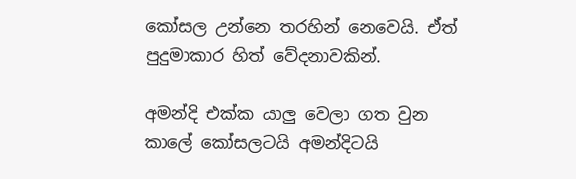කෝසල උන්නෙ තරහින් නෙවෙයි. ඒත් පුදුමාකාර හිත් වේදනාවකින්.

අමන්දි එක්ක යාලු වෙලා ගත වුන කාලේ කෝසලටයි අමන්දිටයි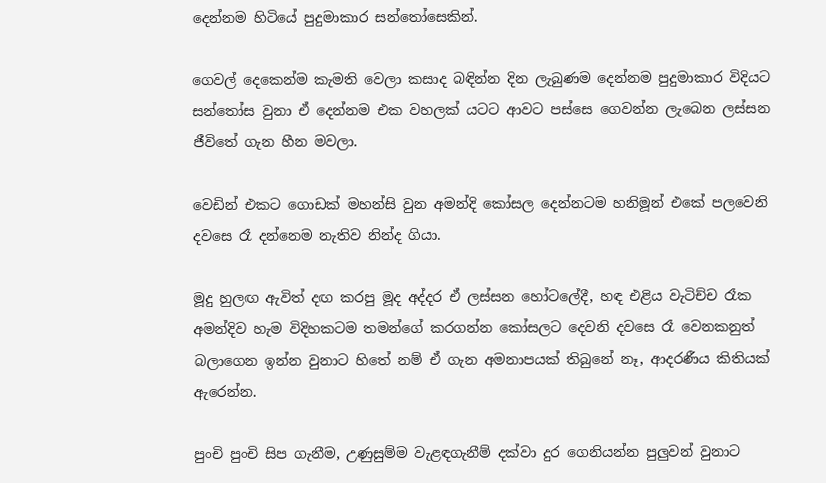දෙන්නම හිටියේ පුදුමාකාර සන්තෝසෙකින්.

ගෙවල් දෙකෙන්ම කැමති වෙලා කසාද බඳින්න දින ලැබුණම දෙන්නම පුදුමාකාර විදියට සන්තෝස වුනා ඒ දෙන්නම එක වහලක් යටට ආවට පස්සෙ ගෙවන්න ලැබෙන ලස්සන ජීවිතේ ගැන හීන මවලා.

වෙඩින් එකට ගොඩක් මහන්සි වුන අමන්දි කෝසල දෙන්නටම හනිමූන් එකේ පලවෙනි දවසෙ රෑ දන්නෙම නැතිව නින්ද ගියා.

මූදු හුලඟ ඇවිත් දඟ කරපු මූද අද්දර ඒ ලස්සන හෝටලේදී, හඳ එළිය වැටිච්ච රෑක අමන්දිව හැම විදිහකටම තමන්ගේ කරගන්න කෝසලට දෙවනි දවසෙ රෑ වෙනකනුත් බලාගෙන ඉන්න වුනාට හිතේ නම් ඒ ගැන අමනාපයක් තිබුනේ නෑ, ආදරණීය කිතියක් ඇරෙන්න.

පුංචි පුංචි සිප ගැනීම, උණුසුම්ම වැළඳගැනීම් දක්වා දුර ගෙනියන්න පුලුවන් වුනාට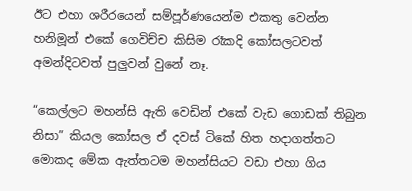ඊට එහා ශරීරයෙන් සම්පූර්ණයෙන්ම එකතු වෙන්න හනිමූන් එකේ ගෙවිච්ච කිසිම රෑකදි කෝසලටවත් අමන්දිටවත් පුලුවන් වුනේ නෑ.

“කෙල්ලට මහන්සි ඇති වෙඩින් එකේ වැඩ ගොඩක් තිබුන නිසා” කියල කෝසල ඒ දවස් ටිකේ හිත හදාගත්තට මොකද මේක ඇත්තටම මහන්සියට වඩා එහා ගිය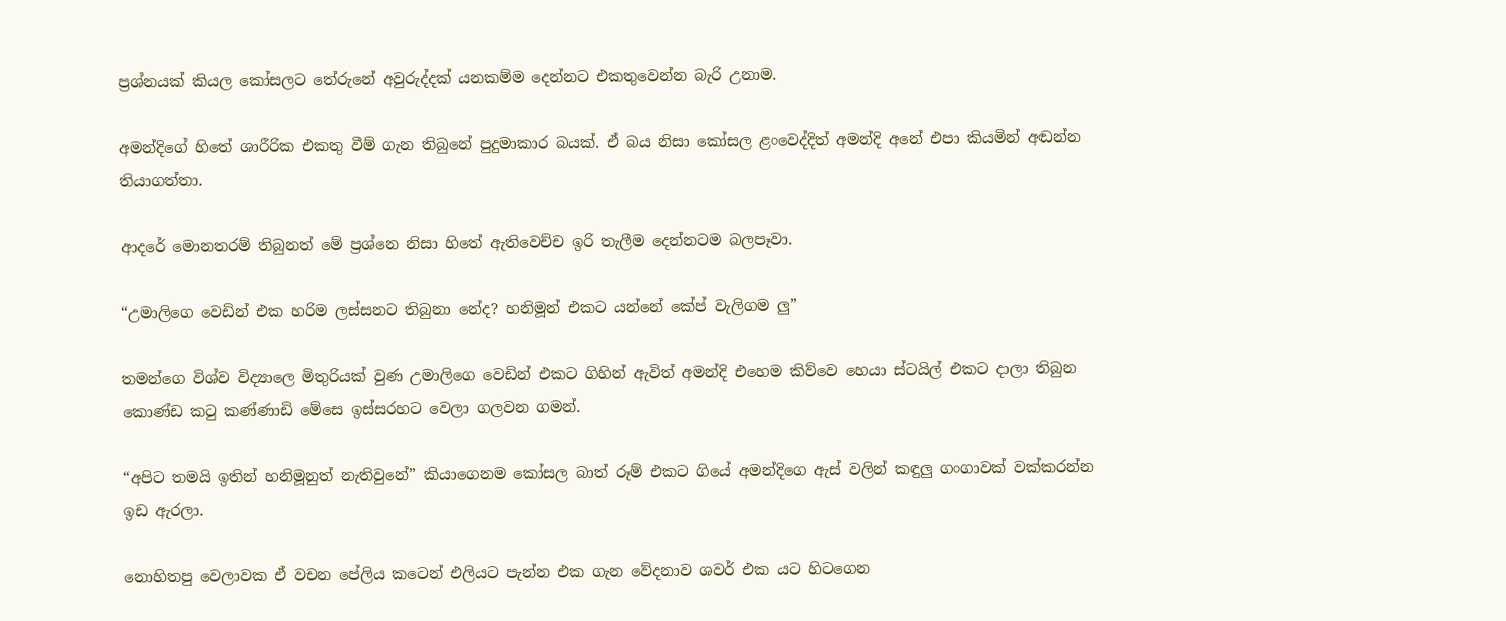ප්‍රශ්නයක් කියල කෝසලට තේරුනේ අවුරුද්දක් යනකම්ම දෙන්නට එකතුවෙන්න බැරි උනාම.

අමන්දිගේ හිතේ ශාරීරික එකතු වීම් ගැන තිබුනේ පුදුමාකාර බයක්. ඒ බය නිසා කෝසල ළංවෙද්දිත් අමන්දි අනේ එපා කියමින් අඬන්න තියාගත්තා.

ආදරේ මොනතරම් තිබුනත් මේ ප්‍රශ්නෙ නිසා හිතේ ඇතිවෙච්ච ඉරි තැලීම දෙන්නටම බලපෑවා.

“උමාලිගෙ වෙඩින් එක හරිම ලස්සනට තිබුනා නේද? හනිමූන් එකට යන්නේ කේප් වැලිගම ලු”

තමන්ගෙ විශ්ව විද්‍යාලෙ මිතුරියක් වුණ උමාලිගෙ වෙඩින් එකට ගිහින් ඇවිත් අමන්දි එහෙම කිව්වෙ හෙයා ස්ටයිල් එකට දාලා තිබුන කොණ්ඩ කටු කණ්ණාඩි මේසෙ ඉස්සරහට වෙලා ගලවන ගමන්.

“අපිට තමයි ඉතින් හනිමූනුත් නැතිවුනේ” කියාගෙනම කෝසල බාත් රූම් එකට ගියේ අමන්දිගෙ ඇස් වලින් කඳුලු ගංගාවක් වක්කරන්න ඉඩ ඇරලා.

නොහිතපු වෙලාවක ඒ වචන පේලිය කටෙන් එලියට පැන්න එක ගැන වේදනාව ශවර් එක යට හිටගෙන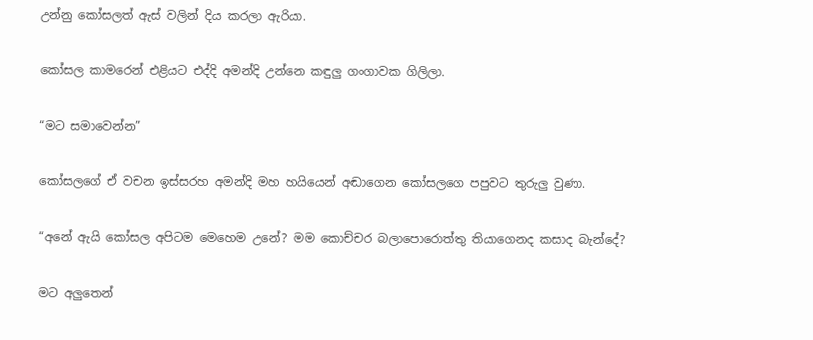උන්නු කෝසලත් ඇස් වලින් දිය කරලා ඇරියා.

කෝසල කාමරෙන් එළියට එද්දි අමන්දි උන්නෙ කඳුලු ගංගාවක ගිලිලා.

“මට සමාවෙන්න”

කෝසලගේ ඒ වචන ඉස්සරහ අමන්දි මහ හයියෙන් අඬාගෙන කෝසලගෙ පපුවට තුරුලු වුණා.

“අනේ ඇයි කෝසල අපිටම මෙහෙම උනේ? මම කොච්චර බලාපොරොත්තු තියාගෙනද කසාද බැන්දේ?

මට අලුතෙන්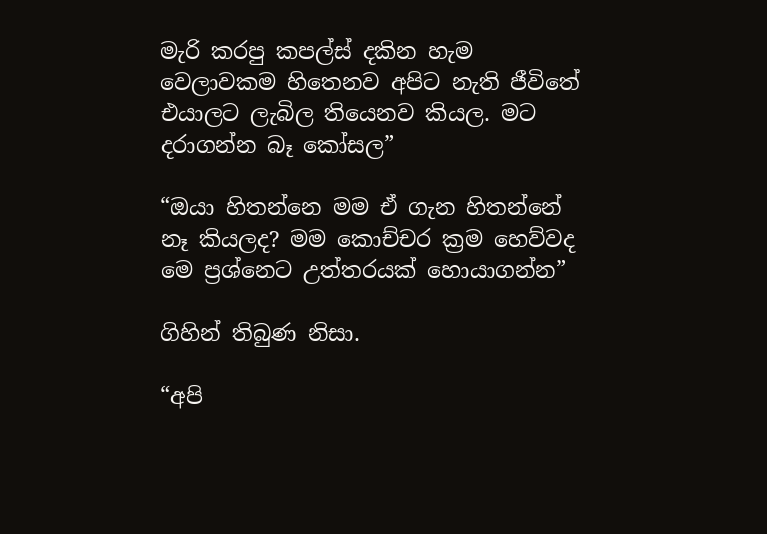මැරි කරපු කපල්ස් දකින හැම වෙලාවකම හිතෙනව අපිට නැති ජීවිතේ එයාලට ලැබිල තියෙනව කියල. මට දරාගන්න බෑ කෝසල”

“ඔයා හිතන්නෙ මම ඒ ගැන හිතන්නේ නෑ කියලද? මම කොච්චර ක්‍රම හෙව්වද මෙ ප්‍රශ්නෙට උත්තරයක් හොයාගන්න”

ගිහින් තිබුණ නිසා.

“අපි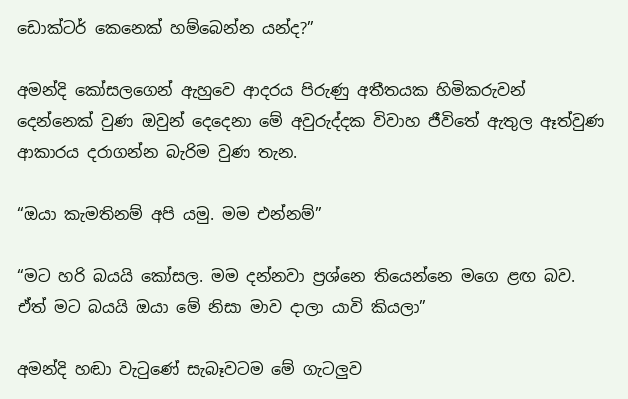ඩොක්ටර් කෙනෙක් හම්බෙන්න යන්ද?”

අමන්දි කෝසලගෙන් ඇහුවෙ ආදරය පිරුණු අතීතයක හිමිකරුවන් දෙන්නෙක් වුණ ඔවුන් දෙදෙනා මේ අවුරුද්දක විවාහ ජීවිතේ ඇතුල ඈත්වුණ ආකාරය දරාගන්න බැරිම වුණ තැන.

“ඔයා කැමතිනම් අපි යමු. මම එන්නම්”

“මට හරි බයයි කෝසල. මම දන්නවා ප්‍රශ්නෙ තියෙන්නෙ මගෙ ළඟ බව. ඒත් මට බයයි ඔයා මේ නිසා මාව දාලා යාවි කියලා”

අමන්දි හඬා වැටුණේ සැබෑවටම මේ ගැටලුව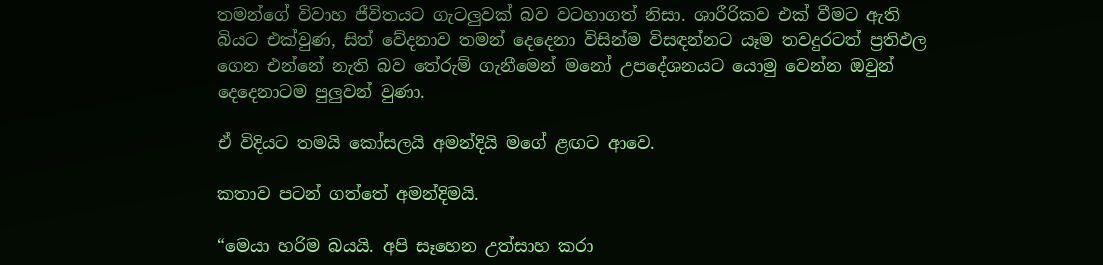තමන්ගේ විවාහ ජීවිතයට ගැටලුවක් බව වටහාගත් නිසා. ශාරීරිකව එක් වීමට ඇති බියට එක්වුණ, සිත් වේදනාව තමන් දෙදෙනා විසින්ම විසඳන්නට යෑම තවදුරටත් ප්‍රතිඵල ගෙන එන්නේ නැති බව තේරුම් ගැනීමෙන් මනෝ උපදේශනයට යොමු වෙන්න ඔවුන් දෙදෙනාටම පුලුවන් වුණා.

ඒ විදියට තමයි කෝසලයි අමන්දියි මගේ ළඟට ආවෙ.

කතාව පටන් ගත්තේ අමන්දිමයි.

“මෙයා හරිම බයයි. අපි සෑහෙන උත්සාහ කරා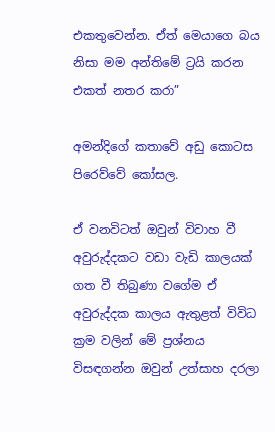එකතුවෙන්න. ඒත් මෙයාගෙ බය නිසා මම අන්තිමේ ට්‍රයි කරන එකත් නතර කරා”

අමන්දිගේ කතාවේ අඩු කොටස පිරෙව්වේ කෝසල.

ඒ වනවිටත් ඔවුන් විවාහ වී අවුරුද්දකට වඩා වැඩි කාලයක් ගත වී තිබුණා වගේම ඒ අවුරුද්දක කාලය ඇතුළත් විවිධ ක්‍රම වලින් මේ ප්‍රශ්නය විසඳගන්න ඔවුන් උත්සාහ දරලා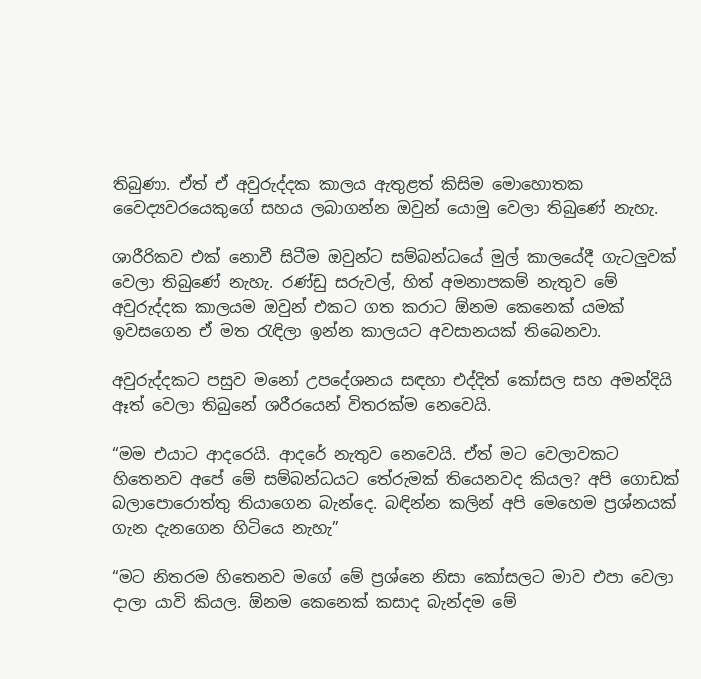තිබුණා. ඒත් ඒ අවුරුද්දක කාලය ඇතුළත් කිසිම මොහොතක වෛද්‍යවරයෙකුගේ සහය ලබාගන්න ඔවුන් යොමු වෙලා තිබුණේ නැහැ.

ශාරීරිකව එක් නොවී සිටීම ඔවුන්ට සම්බන්ධයේ මුල් කාලයේදී ගැටලුවක් වෙලා තිබුණේ නැහැ. රණ්ඩු සරුවල්, හිත් අමනාපකම් නැතුව මේ අවුරුද්දක කාලයම ඔවුන් එකට ගත කරාට ඕනම කෙනෙක් යමක් ඉවසගෙන ඒ මත රැඳිලා ඉන්න කාලයට අවසානයක් තිබෙනවා.

අවුරුද්දකට පසුව මනෝ උපදේශනය සඳහා එද්දිත් කෝසල සහ අමන්දියි ඈත් වෙලා තිබුනේ ශරීරයෙන් විතරක්ම නෙවෙයි.

“මම එයාට ආදරෙයි. ආදරේ නැතුව නෙවෙයි. ඒත් මට වෙලාවකට හිතෙනව අපේ මේ සම්බන්ධයට තේරුමක් තියෙනවද කියල? අපි ගොඩක් බලාපොරොත්තු තියාගෙන බැන්දෙ. බඳින්න කලින් අපි මෙහෙම ප්‍රශ්නයක් ගැන දැනගෙන හිටියෙ නැහැ”

“මට නිතරම හිතෙනව මගේ මේ ප්‍රශ්නෙ නිසා කෝසලට මාව එපා වෙලා දාලා යාවි කියල. ඕනම කෙනෙක් කසාද බැන්දම මේ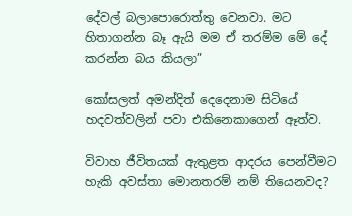දේවල් බලාපොරොත්තු වෙනවා. මට හිතාගන්න බෑ ඇයි මම ඒ තරම්ම මේ දේ කරන්න බය කියලා”

කෝසලත් අමන්දිත් දෙදෙනාම සිටියේ හදවත්වලින් පවා එකිනෙකාගෙන් ඈත්ව.

විවාහ ජීවිතයක් ඇතුළත ආදරය පෙන්වීමට හැකි අවස්තා මොනතරම් නම් තියෙනවද?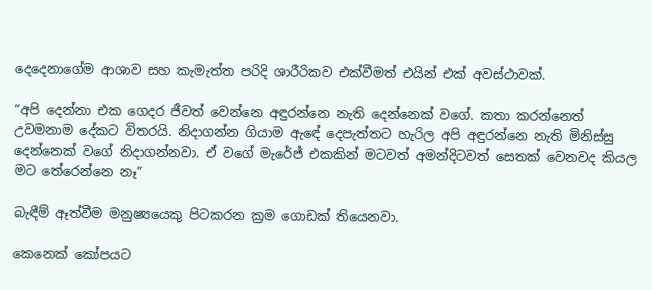දෙදෙනාගේම ආශාව සහ කැමැත්ත පරිදි ශාරීරිකව එක්වීමත් එයින් එක් අවස්ථාවක්.

“අපි දෙන්නා එක ගෙදර ජීවත් වෙන්නෙ අඳුරන්නෙ නැති දෙන්නෙක් වගේ. කතා කරන්නෙත් උවමනාම දේකට විතරයි. නිදාගන්න ගියාම ඇඳේ දෙපැත්තට හැරිල අපි අඳුරන්නෙ නැති මිනිස්සු දෙන්නෙක් වගේ නිදාගන්නවා. ඒ වගේ මැරේජ් එකකින් මටවත් අමන්දිටවත් සෙතක් වෙනවද කියල මට තේරෙන්නෙ නෑ”

බැඳීම් ඈත්වීම මනුෂ්‍යයෙකු පිටකරන ක්‍රම ගොඩක් තියෙනවා.

කෙනෙක් කෝපයට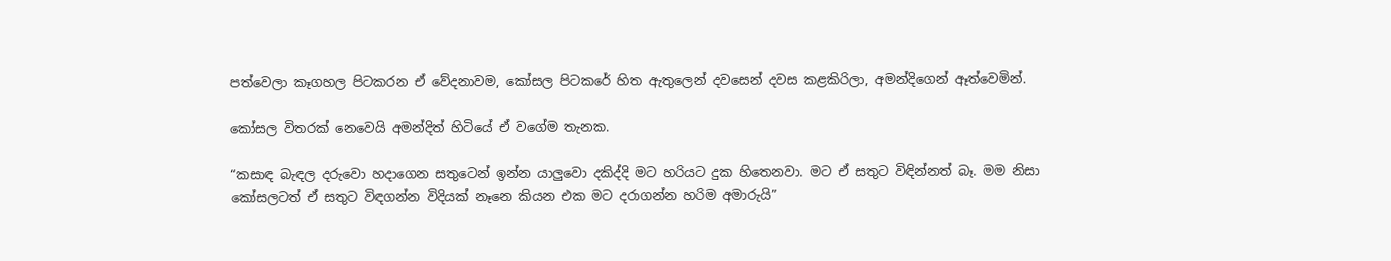පත්වෙලා කෑගහල පිටකරන ඒ වේදනාවම, කෝසල පිටකරේ හිත ඇතුලෙන් දවසෙන් දවස කළකිරිලා, අමන්දිගෙන් ඈත්වෙමින්.

කෝසල විතරක් නෙවෙයි අමන්දිත් හිටියේ ඒ වගේම තැනක.

“කසාඳ බැඳල දරුවො හදාගෙන සතුටෙන් ඉන්න යාලුවො දකිද්දි මට හරියට දුක හිතෙනවා. මට ඒ සතුට විඳින්නත් බෑ. මම නිසා කෝසලටත් ඒ සතුට විඳගන්න විදියක් නෑනෙ කියන එක මට දරාගන්න හරිම අමාරුයි”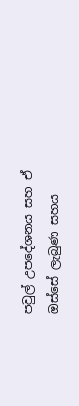පවුල් උපදේශනය සහ ඒ ඔස්සේ ලැබුණ සහය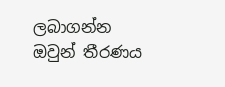ලබාගන්න ඔවුන් තීරණය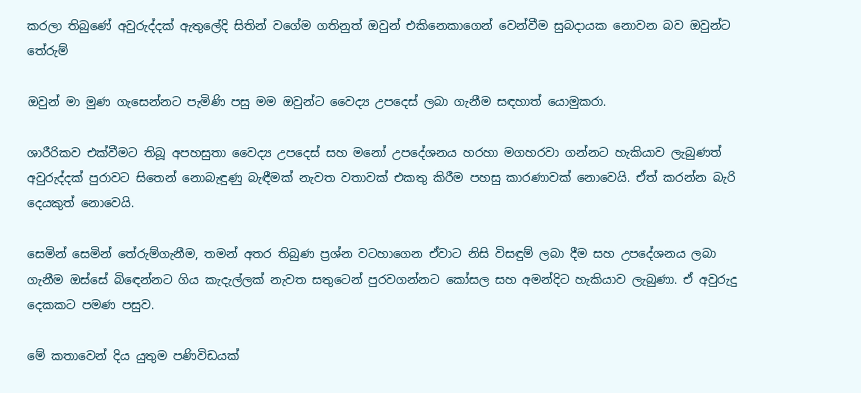කරලා තිබුණේ අවුරුද්දක් ඇතුලේදි සිතින් වගේම ගතිනුත් ඔවුන් එකිනෙකාගෙන් වෙන්වීම සුබදායක නොවන බව ඔවුන්ට තේරුම්

ඔවුන් මා මුණ ගැසෙන්නට පැමිණි පසු මම ඔවුන්ට වෛද්‍ය උපදෙස් ලබා ගැනීම සඳහාත් යොමුකරා.

ශාරීරිකව එක්වීමට තිබූ අපහසුතා වෛද්‍ය උපදෙස් සහ මනෝ උපදේශනය හරහා මගහරවා ගන්නට හැකියාව ලැබුණත් අවුරුද්දක් පුරාවට සිතෙන් නොබැඳුණු බැඳීමක් නැවත වතාවක් එකතු කිරීම පහසු කාරණාවක් නොවෙයි. ඒත් කරන්න බැරි දෙයකුත් නොවෙයි.

සෙමින් සෙමින් තේරුම්ගැනීම, තමන් අතර තිබුණ ප්‍රශ්න වටහාගෙන ඒවාට නිසි විසඳුම් ලබා දීම සහ උපදේශනය ලබා ගැනීම ඔස්සේ බිඳෙන්නට ගිය කැදැල්ලක් නැවත සතුටෙන් පුරවගන්නට කෝසල සහ අමන්දිට හැකියාව ලැබුණා. ඒ අවුරුදු දෙකකට පමණ පසුව.

මේ කතාවෙන් දිය යුතුම පණිවිඩයක්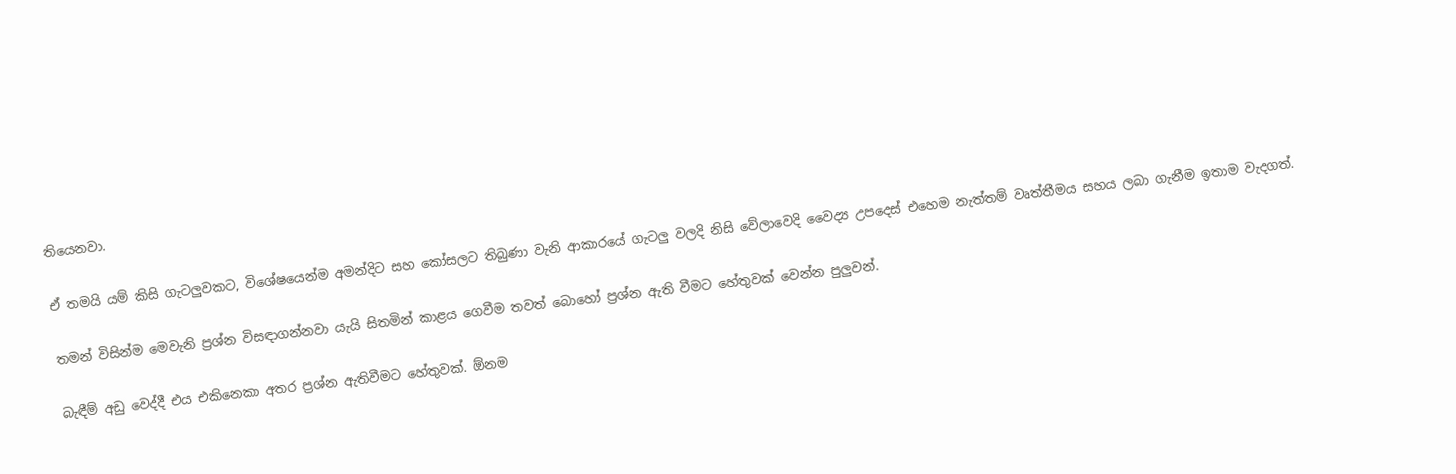තියෙනවා.

ඒ තමයි යම් කිසි ගැටලුවකට, විශේෂයෙන්ම අමන්දිට සහ කෝසලට තිබුණා වැනි ආකාරයේ ගැටලු වලදි නිසි වේලාවෙදි වෛද්‍ය උපදෙස් එහෙම නැත්තම් වෘත්තීමය සහය ලබා ගැනීම ඉතාම වැදගත්.

තමන් විසින්ම මෙවැනි ප්‍රශ්න විසඳාගන්නවා යැයි සිතමින් කාළය ගෙවීම තවත් බොහෝ ප්‍රශ්න ඇති වීමට හේතුවක් වෙන්න පුලුවන්.

බැඳීම් අඩු වෙද්දී එය එකිනෙකා අතර ප්‍රශ්න ඇතිවීමට හේතුවක්. ඕනම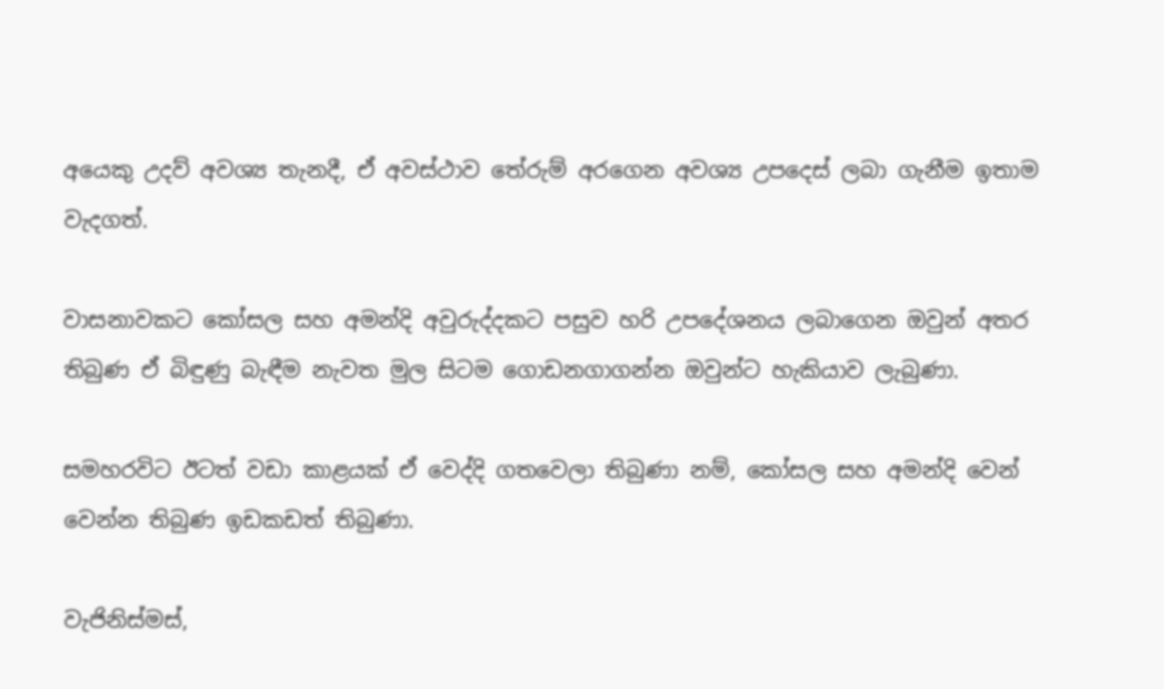අයෙකු උදව් අවශ්‍ය තැනදී, ඒ අවස්ථාව තේරුම් අරගෙන අවශ්‍ය උපදෙස් ලබා ගැනීම ඉතාම වැදගත්.

වාසනාවකට කෝසල සහ අමන්දි අවුරුද්දකට පසුව හරි උපදේශනය ලබාගෙන ඔවුන් අතර තිබුණ ඒ බිඳුණු බැඳීම නැවත මුල සිටම ගොඩනගාගන්න ඔවුන්ට හැකියාව ලැබුණා.

සමහරවිට ඊටත් වඩා කාළයක් ඒ වෙද්දි ගතවෙලා තිබුණා නම්, කෝසල සහ අමන්දි වෙන් වෙන්න තිබුණ ඉඩකඩත් තිබුණා.

වැජිනිස්මස්,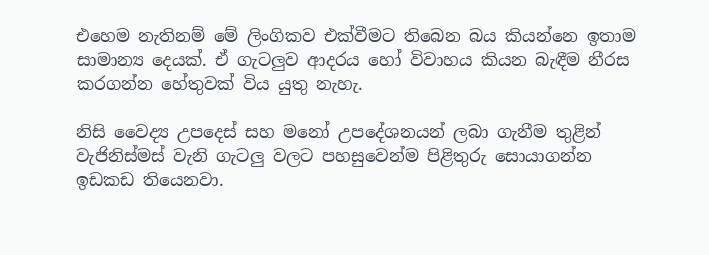එහෙම නැතිනම් මේ ලිංගිකව එක්වීමට තිබෙන බය කියන්නෙ ඉතාම සාමාන්‍ය දෙයක්. ඒ ගැටලුව ආදරය හෝ විවාහය කියන බැඳීම නීරස කරගන්න හේතුවක් විය යුතු නැහැ.

නිසි වෛද්‍ය උපදෙස් සහ මනෝ උපදේශනයන් ලබා ගැනීම තුළින් වැජිනිස්මස් වැනි ගැටලු වලට පහසුවෙන්ම පිළිතුරු සොයාගන්න ඉඩකඩ තියෙනවා.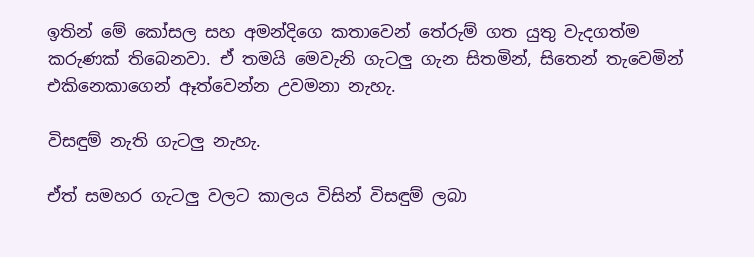ඉතින් මේ කෝසල සහ අමන්දිගෙ කතාවෙන් තේරුම් ගත යුතු වැදගත්ම කරුණක් තිබෙනවා. ඒ තමයි මෙවැනි ගැටලු ගැන සිතමින්, සිතෙන් තැවෙමින් එකිනෙකාගෙන් ඈත්වෙන්න උවමනා නැහැ.

විසඳුම් නැති ගැටලු නැහැ.

ඒත් සමහර ගැටලු වලට කාලය විසින් විසඳුම් ලබා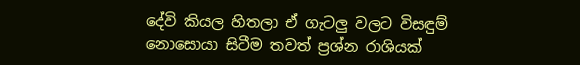දේවි කියල හිතලා ඒ ගැටලු වලට විසඳුම් නොසොයා සිටීම තවත් ප්‍රශ්න රාශියක්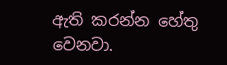ඇති කරන්න හේතු වෙනවා.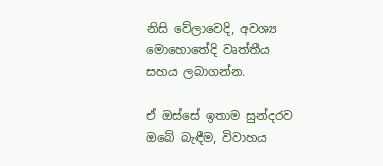නිසි වේලාවෙදි, අවශ්‍ය මොහොතේදි වෘත්තීය සහය ලබාගන්න.

ඒ ඔස්සේ ඉතාම සුන්දරව ඔබේ බැඳීම, විවාහය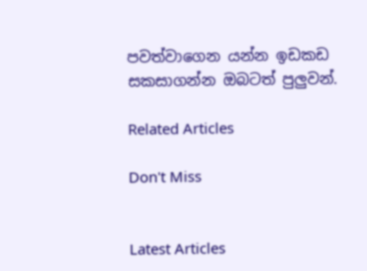පවත්වාගෙන යන්න ඉඩකඩ සකසාගන්න ඔබටත් පුලුවන්.

Related Articles

Don't Miss


Latest Articles